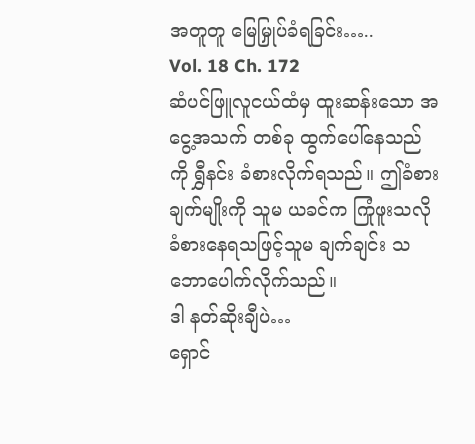အတူတူ မြေမြှုပ်ခံရခြင်း…..
Vol. 18 Ch. 172
ဆံပင်ဖြူလူငယ်ထံမှ ထူးဆန်းသော အငွေ့အသက် တစ်ခု ထွက်ပေါ်နေသည်ကို ရွှီနင်း ခံစားလိုက်ရသည်။ ဤခံစားချက်မျိုးကို သူမ ယခင်က ကြုံဖူးသလို ခံစားနေရသဖြင့်သူမ ချက်ချင်း သဘောပေါက်လိုက်သည်။
ဒါ နတ်ဆိုးချီပဲ…
ရှောင်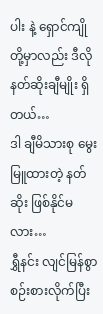ပါး နဲ့ ရှောင်ကျိုတို့မှာလည်း ဒီလို နတ်ဆိုးချီမျိုး ရှိတယ်…
ဒါ ချီမိသားစု မွေးမြူထားတဲ့ နတ်ဆိုး ဖြစ်နိုင်မလား…
ရွှီနင်း လျင်မြန်စွာ စဉ်းစားလိုက်ပြီး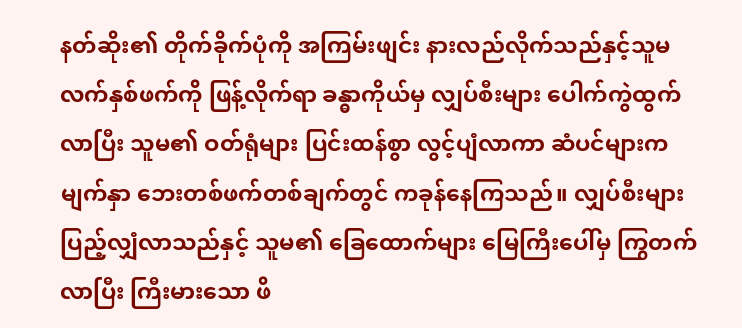နတ်ဆိုး၏ တိုက်ခိုက်ပုံကို အကြမ်းဖျင်း နားလည်လိုက်သည်နှင့်သူမ လက်နှစ်ဖက်ကို ဖြန့်လိုက်ရာ ခန္ဓာကိုယ်မှ လျှပ်စီးများ ပေါက်ကွဲထွက်လာပြီး သူမ၏ ဝတ်ရုံများ ပြင်းထန်စွာ လွင့်ပျံလာကာ ဆံပင်များက မျက်နှာ ဘေးတစ်ဖက်တစ်ချက်တွင် ကခုန်နေကြသည်။ လျှပ်စီးများ ပြည့်လျှံလာသည်နှင့် သူမ၏ ခြေထောက်များ မြေကြီးပေါ်မှ ကြွတက်လာပြီး ကြီးမားသော ဖိ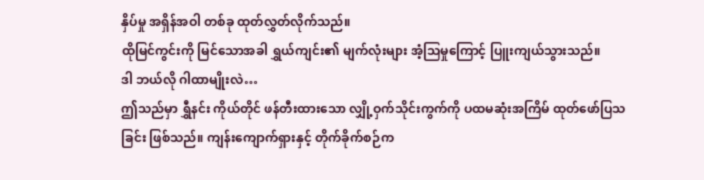နှိပ်မှု အရှိန်အဝါ တစ်ခု ထုတ်လွှတ်လိုက်သည်။
ထိုမြင်ကွင်းကို မြင်သောအခါ ရွှယ်ကျင်း၏ မျက်လုံးများ အံ့သြမှုကြောင့် ပြူးကျယ်သွားသည်။
ဒါ ဘယ်လို ဂါထာမျိုးလဲ…
ဤသည်မှာ ရွှီနင်း ကိုယ်တိုင် ဖန်တီးထားသော လျှို့ဝှက်သိုင်းကွက်ကို ပထမဆုံးအကြိမ် ထုတ်ဖော်ပြသခြင်း ဖြစ်သည်။ ကျန်းကျောက်ရှားနှင့် တိုက်ခိုက်စဉ်က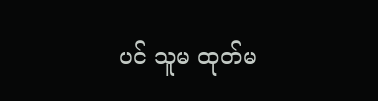ပင် သူမ ထုတ်မ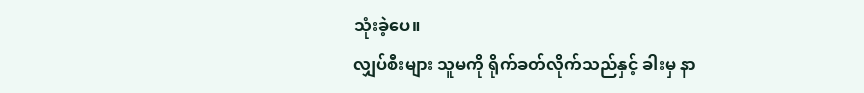သုံးခဲ့ပေ။
လျှပ်စီးများ သူမကို ရိုက်ခတ်လိုက်သည်နှင့် ခါးမှ နာ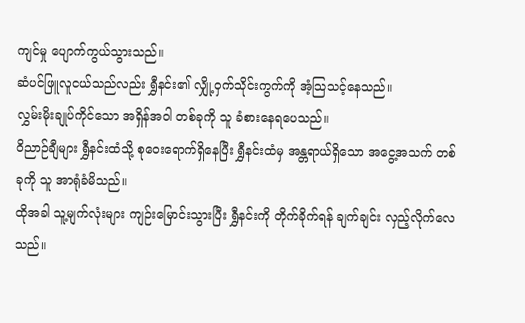ကျင်မှု ပျောက်ကွယ်သွားသည်။
ဆံပင်ဖြူလူငယ်သည်လည်း ရွှီနင်း၏ လျှို့ဝှက်သိုင်းကွက်ကို အံ့သြသင့်နေသည်။
လွှမ်းမိုးချုပ်ကိုင်သော အရှိန်အဝါ တစ်ခုကို သူ ခံစားနေရပေသည်။
ဝိညာဉ်ချီများ ရွှီနင်းထံသို့ စုဝေးရောက်ရှိနေပြီး ရွှီနင်းထံမှ အန္တရာယ်ရှိသော အငွေ့အသက် တစ်ခုကို သူ အာရုံခံမိသည်။
ထိုအခါ သူ့မျက်လုံးများ ကျဉ်းမြောင်းသွားပြီး ရွှီနင်းကို တိုက်ခိုက်ရန် ချက်ချင်း လှည့်လိုက်လေသည်။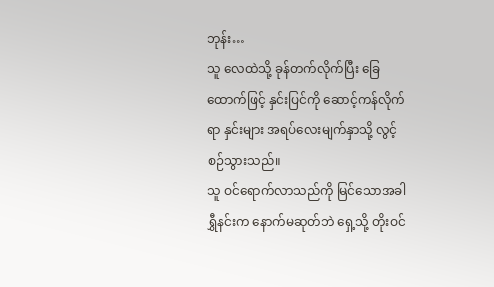ဘုန်း…
သူ လေထဲသို့ ခုန်တက်လိုက်ပြီး ခြေထောက်ဖြင့် နှင်းပြင်ကို ဆောင့်ကန်လိုက်ရာ နှင်းများ အရပ်လေးမျက်နှာသို့ လွင့်စဉ်သွားသည်။
သူ ဝင်ရောက်လာသည်ကို မြင်သောအခါ ရွှီနင်းက နောက်မဆုတ်ဘဲ ရှေ့သို့ တိုးဝင်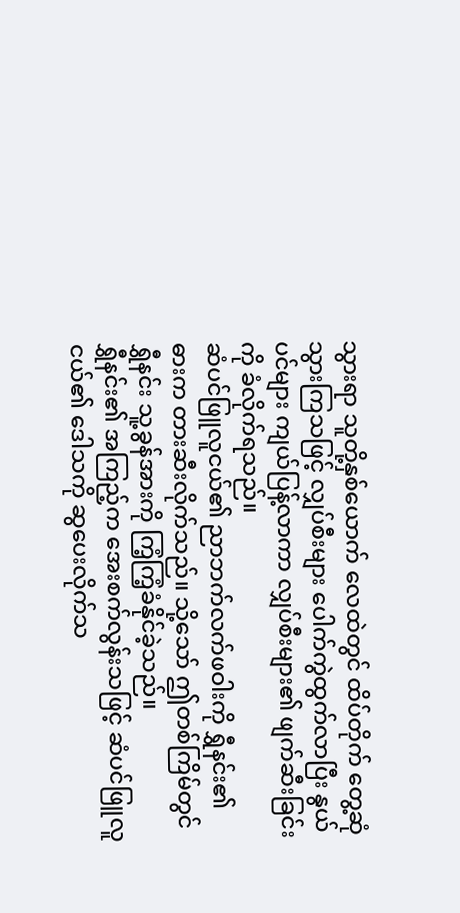သွားရာ သူတို့နှစ်ယောက် လေထဲတွင် ထိပ်တိုက် တွေ့ဆုံသွားကြသဖြင့် လျှပ်စီးများ ပေါက်ကွဲထွက်လာပြီး နွယ်ပင်များ ကျယ်ပြန့်လာကာ လျှပ်စီးများ၏ ဖျက်ဆီးခြင်းကို ခံလိုက်ရသည်။
ဆံပင်ဖြူလူငယ်၏ ညာဘက်လက်ဖဝါးကို ရွှီနင်း၏ ဓားက တားဆီးလိုက်သည်။ သို့သော် ဤတစ်ကြိမ်တွင် ရွှီနင်း သူ့ခွန်အားကို ကြံ့ကြံ့ခံနိုင်ခဲ့သည်။
ရွှီနင်း၏ အကြည့်က အေးစက်လွန်းသဖြင့် ဆံပင်ဖြူလူငယ်၏ ဒေါသကို ဆွပေးလိုက်သ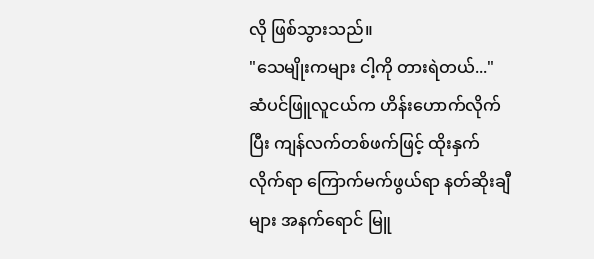လို ဖြစ်သွားသည်။
"သေမျိုးကများ ငါ့ကို တားရဲတယ်..."
ဆံပင်ဖြူလူငယ်က ဟိန်းဟောက်လိုက်ပြီး ကျန်လက်တစ်ဖက်ဖြင့် ထိုးနှက်လိုက်ရာ ကြောက်မက်ဖွယ်ရာ နတ်ဆိုးချီများ အနက်ရောင် မြူ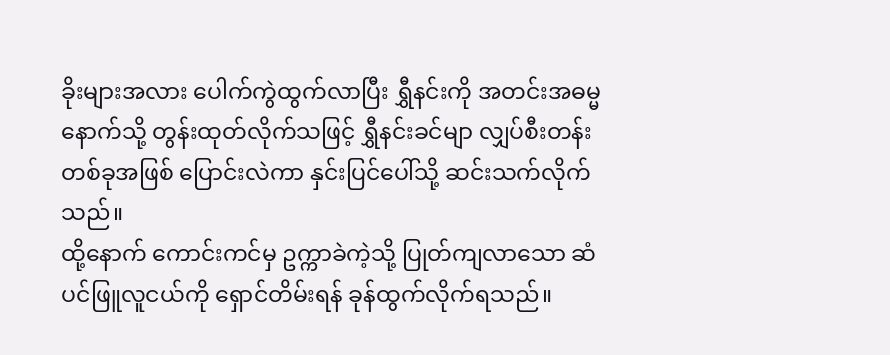ခိုးများအလား ပေါက်ကွဲထွက်လာပြီး ရွှီနင်းကို အတင်းအဓမ္မ နောက်သို့ တွန်းထုတ်လိုက်သဖြင့် ရွှီနင်းခင်မျာ လျှပ်စီးတန်း တစ်ခုအဖြစ် ပြောင်းလဲကာ နှင်းပြင်ပေါ်သို့ ဆင်းသက်လိုက်သည်။
ထို့နောက် ကောင်းကင်မှ ဥက္ကာခဲကဲ့သို့ ပြုတ်ကျလာသော ဆံပင်ဖြူလူငယ်ကို ရှောင်တိမ်းရန် ခုန်ထွက်လိုက်ရသည်။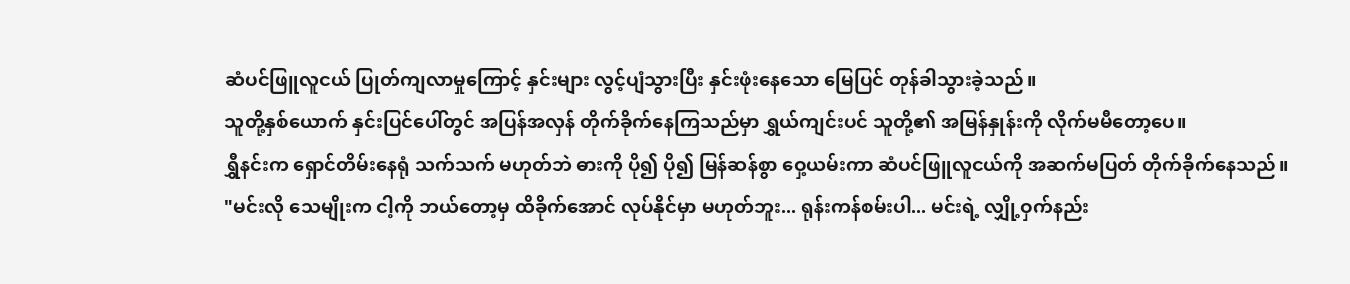ဆံပင်ဖြူလူငယ် ပြုတ်ကျလာမှုကြောင့် နှင်းများ လွင့်ပျံသွားပြီး နှင်းဖုံးနေသော မြေပြင် တုန်ခါသွားခဲ့သည်။
သူတို့နှစ်ယောက် နှင်းပြင်ပေါ်တွင် အပြန်အလှန် တိုက်ခိုက်နေကြသည်မှာ ရွှယ်ကျင်းပင် သူတို့၏ အမြန်နှုန်းကို လိုက်မမီတော့ပေ။
ရွှီနင်းက ရှောင်တိမ်းနေရုံ သက်သက် မဟုတ်ဘဲ ဓားကို ပို၍ ပို၍ မြန်ဆန်စွာ ဝှေ့ယမ်းကာ ဆံပင်ဖြူလူငယ်ကို အဆက်မပြတ် တိုက်ခိုက်နေသည်။
"မင်းလို သေမျိုးက ငါ့ကို ဘယ်တော့မှ ထိခိုက်အောင် လုပ်နိုင်မှာ မဟုတ်ဘူး... ရုန်းကန်စမ်းပါ... မင်းရဲ့ လျှို့ဝှက်နည်း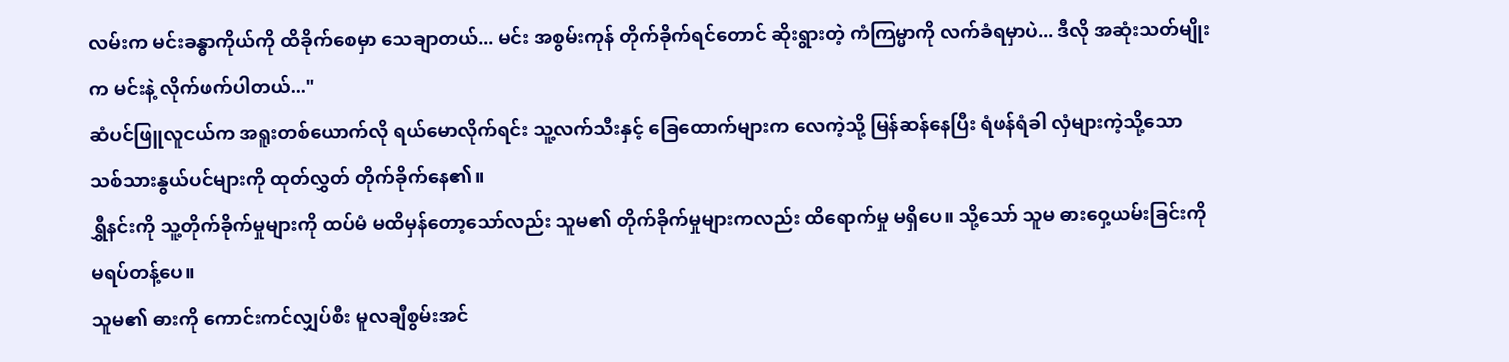လမ်းက မင်းခန္ဓာကိုယ်ကို ထိခိုက်စေမှာ သေချာတယ်... မင်း အစွမ်းကုန် တိုက်ခိုက်ရင်တောင် ဆိုးရွားတဲ့ ကံကြမ္မာကို လက်ခံရမှာပဲ... ဒီလို အဆုံးသတ်မျိုးက မင်းနဲ့ လိုက်ဖက်ပါတယ်..."
ဆံပင်ဖြူလူငယ်က အရူးတစ်ယောက်လို ရယ်မောလိုက်ရင်း သူ့လက်သီးနှင့် ခြေထောက်များက လေကဲ့သို့ မြန်ဆန်နေပြီး ရံဖန်ရံခါ လှံများကဲ့သို့သော သစ်သားနွယ်ပင်များကို ထုတ်လွှတ် တိုက်ခိုက်နေ၏။
ရွှီနင်းကို သူ့တိုက်ခိုက်မှုများကို ထပ်မံ မထိမှန်တော့သော်လည်း သူမ၏ တိုက်ခိုက်မှုများကလည်း ထိရောက်မှု မရှိပေ။ သို့သော် သူမ ဓားဝှေ့ယမ်းခြင်းကို မရပ်တန့်ပေ။
သူမ၏ ဓားကို ကောင်းကင်လျှပ်စီး မူလချီစွမ်းအင်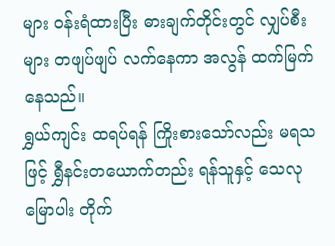များ ဝန်းရံထားပြီး ဓားချက်တိုင်းတွင် လျှပ်စီးများ တဖျပ်ဖျပ် လက်နေကာ အလွန် ထက်မြက်နေသည်။
ရွှယ်ကျင်း ထရပ်ရန် ကြိုးစားသော်လည်း မရသဖြင့် ရွှီနင်းတယောက်တည်း ရန်သူနှင့် သေလုမြောပါး တိုက်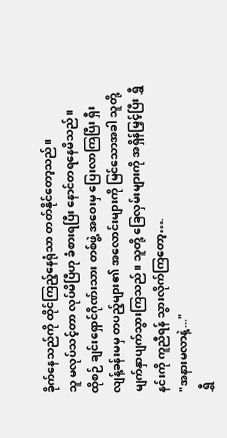ခိုက်နေသည်ကို ထိုင်ကြည့်နေရုံသာ တတ်နိုင်တော့သည်။
သူ မလုပ်သင့်တာ လုပ်မိပြီဟု ခံစားရပြီး နောင်တရနေမိသည်။
ထိုစဉ် ချင်းရှောင်ဂိုဏ်းသား တစ်ဖွဲ့ အဝေးမှ ပြေးလာကြပြီး ရှီးလျန့်ခန်းမမှ တပည့်များ၏ အလောင်းများကို မြင်သောအခါ သူတို့ မျက်နှာပျက်သွားကြသည်။ သူတို့ ခြေလှမ်းများကို အရှိန်မြှင့်ပြီး ရွှီနင်းကို ကူညီရန် သွားလိုက်ကြတော့….
"အနားမလာနဲ့..."
ရွှီ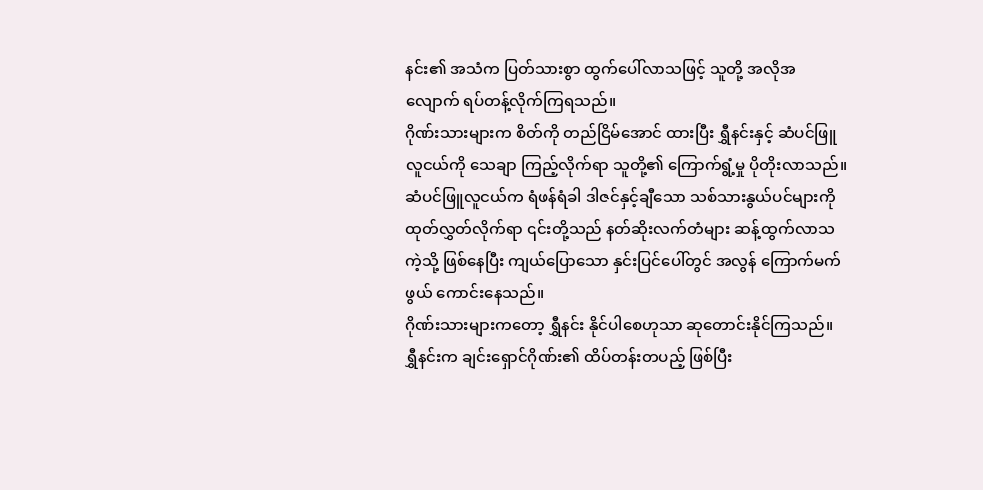နင်း၏ အသံက ပြတ်သားစွာ ထွက်ပေါ်လာသဖြင့် သူတို့ အလိုအလျောက် ရပ်တန့်လိုက်ကြရသည်။
ဂိုဏ်းသားများက စိတ်ကို တည်ငြိမ်အောင် ထားပြီး ရွှီနင်းနှင့် ဆံပင်ဖြူလူငယ်ကို သေချာ ကြည့်လိုက်ရာ သူတို့၏ ကြောက်ရွံ့မှု ပိုတိုးလာသည်။
ဆံပင်ဖြူလူငယ်က ရံဖန်ရံခါ ဒါဇင်နှင့်ချီသော သစ်သားနွယ်ပင်များကို ထုတ်လွှတ်လိုက်ရာ ၎င်းတို့သည် နတ်ဆိုးလက်တံများ ဆန့်ထွက်လာသကဲ့သို့ ဖြစ်နေပြီး ကျယ်ပြောသော နှင်းပြင်ပေါ်တွင် အလွန် ကြောက်မက်ဖွယ် ကောင်းနေသည်။
ဂိုဏ်းသားများကတော့ ရွှီနင်း နိုင်ပါစေဟုသာ ဆုတောင်းနိုင်ကြသည်။ ရွှီနင်းက ချင်းရှောင်ဂိုဏ်း၏ ထိပ်တန်းတပည့် ဖြစ်ပြီး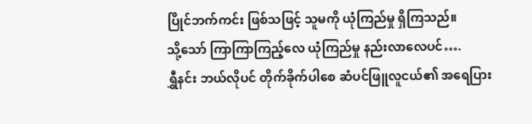ပြိုင်ဘက်ကင်း ဖြစ်သဖြင့် သူမကို ယုံကြည်မှု ရှိကြသည်။
သို့သော် ကြာကြာကြည့်လေ ယုံကြည်မှု နည်းလာလေပင်….
ရွှီနင်း ဘယ်လိုပင် တိုက်ခိုက်ပါစေ ဆံပင်ဖြူလူငယ်၏ အရေပြား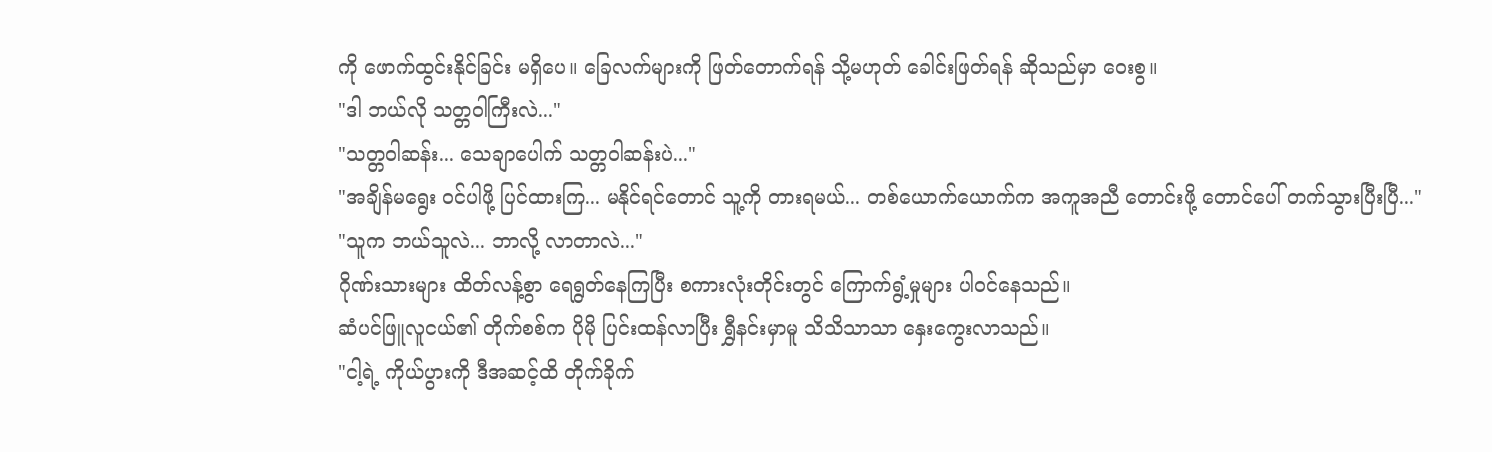ကို ဖောက်ထွင်းနိုင်ခြင်း မရှိပေ။ ခြေလက်များကို ဖြတ်တောက်ရန် သို့မဟုတ် ခေါင်းဖြတ်ရန် ဆိုသည်မှာ ဝေးစွ။
"ဒါ ဘယ်လို သတ္တဝါကြီးလဲ..."
"သတ္တဝါဆန်း... သေချာပေါက် သတ္တဝါဆန်းပဲ..."
"အချိန်မရွေး ဝင်ပါဖို့ ပြင်ထားကြ... မနိုင်ရင်တောင် သူ့ကို တားရမယ်... တစ်ယောက်ယောက်က အကူအညီ တောင်းဖို့ တောင်ပေါ် တက်သွားပြီးပြီ..."
"သူက ဘယ်သူလဲ... ဘာလို့ လာတာလဲ..."
ဂိုဏ်းသားများ ထိတ်လန့်စွာ ရေရွတ်နေကြပြီး စကားလုံးတိုင်းတွင် ကြောက်ရွံ့မှုများ ပါဝင်နေသည်။
ဆံပင်ဖြူလူငယ်၏ တိုက်စစ်က ပိုမို ပြင်းထန်လာပြီး ရွှီနင်းမှာမူ သိသိသာသာ နှေးကွေးလာသည်။
"ငါ့ရဲ့ ကိုယ်ပွားကို ဒီအဆင့်ထိ တိုက်ခိုက်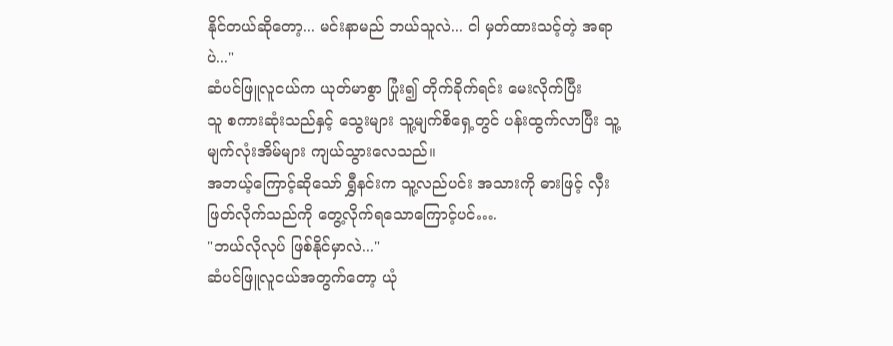နိုင်တယ်ဆိုတော့... မင်းနာမည် ဘယ်သူလဲ... ငါ မှတ်ထားသင့်တဲ့ အရာပဲ..."
ဆံပင်ဖြူလူငယ်က ယုတ်မာစွာ ပြုံး၍ တိုက်ခိုက်ရင်း မေးလိုက်ပြီး
သူ စကားဆုံးသည်နှင့် သွေးများ သူ့မျက်စိရှေ့တွင် ပန်းထွက်လာပြီး သူ့မျက်လုံးအိမ်များ ကျယ်သွားလေသည်။
အဘယ့်ကြောင့်ဆိုသော် ရွှီနင်းက သူ့လည်ပင်း အသားကို ဓားဖြင့် လှီးဖြတ်လိုက်သည်ကို တွေ့လိုက်ရသောကြောင့်ပင်….
"ဘယ်လိုလုပ် ဖြစ်နိုင်မှာလဲ..."
ဆံပင်ဖြူလူငယ်အတွက်တော့ ယုံ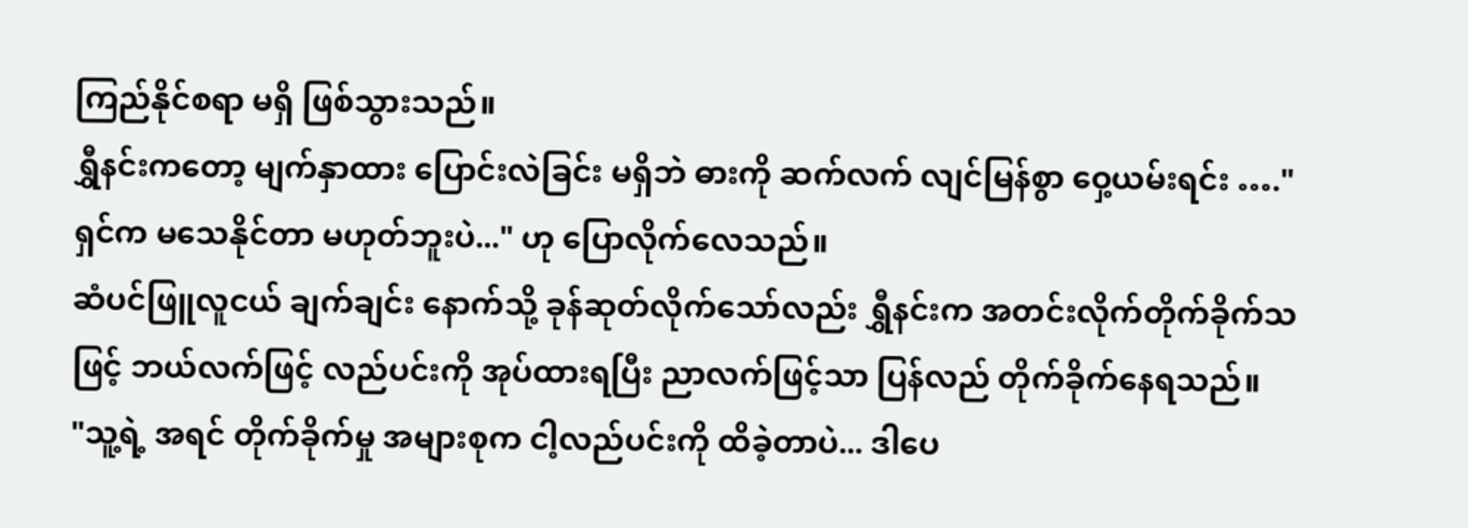ကြည်နိုင်စရာ မရှိ ဖြစ်သွားသည်။
ရွှီနင်းကတော့ မျက်နှာထား ပြောင်းလဲခြင်း မရှိဘဲ ဓားကို ဆက်လက် လျင်မြန်စွာ ဝှေ့ယမ်းရင်း …."ရှင်က မသေနိုင်တာ မဟုတ်ဘူးပဲ..." ဟု ပြောလိုက်လေသည်။
ဆံပင်ဖြူလူငယ် ချက်ချင်း နောက်သို့ ခုန်ဆုတ်လိုက်သော်လည်း ရွှီနင်းက အတင်းလိုက်တိုက်ခိုက်သဖြင့် ဘယ်လက်ဖြင့် လည်ပင်းကို အုပ်ထားရပြီး ညာလက်ဖြင့်သာ ပြန်လည် တိုက်ခိုက်နေရသည်။
"သူ့ရဲ့ အရင် တိုက်ခိုက်မှု အများစုက ငါ့လည်ပင်းကို ထိခဲ့တာပဲ... ဒါပေ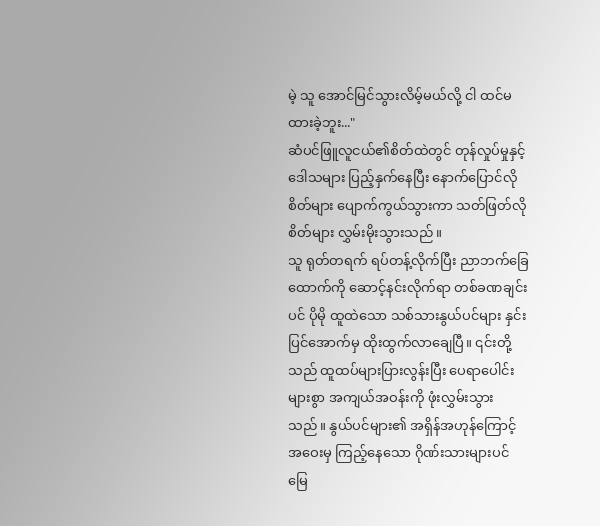မဲ့ သူ အောင်မြင်သွားလိမ့်မယ်လို့ ငါ ထင်မထားခဲ့ဘူး..."
ဆံပင်ဖြူလူငယ်၏စိတ်ထဲတွင် တုန်လှုပ်မှုနှင့် ဒေါသများ ပြည့်နှက်နေပြီး နောက်ပြောင်လိုစိတ်များ ပျောက်ကွယ်သွားကာ သတ်ဖြတ်လိုစိတ်များ လွှမ်းမိုးသွားသည်။
သူ ရုတ်တရက် ရပ်တန့်လိုက်ပြီး ညာဘက်ခြေထောက်ကို ဆောင့်နင်းလိုက်ရာ တစ်ခဏချင်းပင် ပိုမို ထူထဲသော သစ်သားနွယ်ပင်များ နှင်းပြင်အောက်မှ ထိုးထွက်လာချေပြီ။ ၎င်းတို့သည် ထူထပ်များပြားလွန်းပြီး ပေရာပေါင်းများစွာ အကျယ်အဝန်းကို ဖုံးလွှမ်းသွားသည်။ နွယ်ပင်များ၏ အရှိန်အဟုန်ကြောင့် အဝေးမှ ကြည့်နေသော ဂိုဏ်းသားများပင် မြေ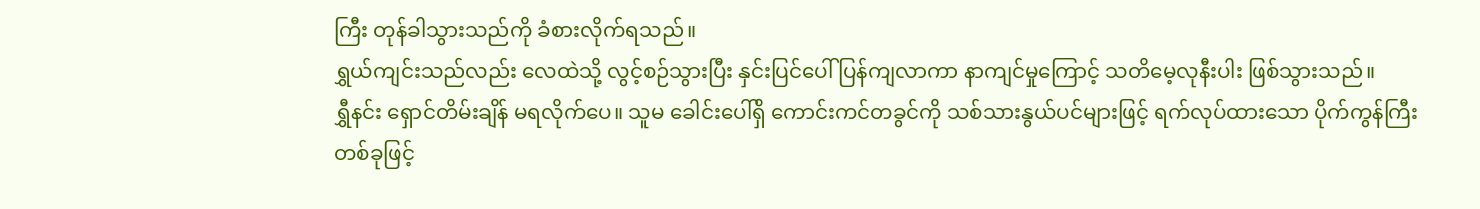ကြီး တုန်ခါသွားသည်ကို ခံစားလိုက်ရသည်။
ရွှယ်ကျင်းသည်လည်း လေထဲသို့ လွင့်စဉ်သွားပြီး နှင်းပြင်ပေါ် ပြန်ကျလာကာ နာကျင်မှုကြောင့် သတိမေ့လုနီးပါး ဖြစ်သွားသည်။
ရွှီနင်း ရှောင်တိမ်းချိန် မရလိုက်ပေ။ သူမ ခေါင်းပေါ်ရှိ ကောင်းကင်တခွင်ကို သစ်သားနွယ်ပင်များဖြင့် ရက်လုပ်ထားသော ပိုက်ကွန်ကြီး တစ်ခုဖြင့်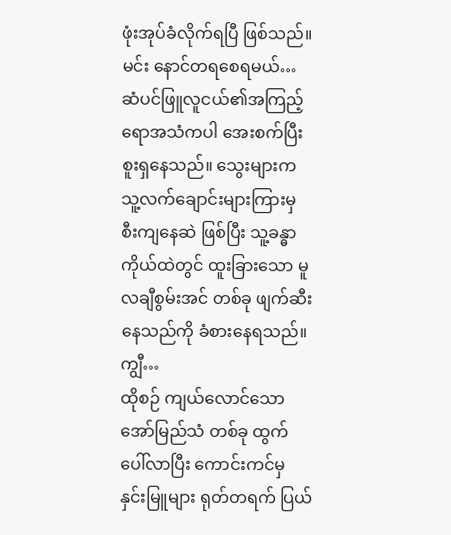ဖုံးအုပ်ခံလိုက်ရပြီ ဖြစ်သည်။
မင်း နောင်တရစေရမယ်…
ဆံပင်ဖြူလူငယ်၏အကြည့်ရောအသံကပါ အေးစက်ပြီး စူးရှနေသည်။ သွေးများက သူ့လက်ချောင်းများကြားမှ စီးကျနေဆဲ ဖြစ်ပြီး သူ့ခန္ဓာကိုယ်ထဲတွင် ထူးခြားသော မူလချီစွမ်းအင် တစ်ခု ဖျက်ဆီးနေသည်ကို ခံစားနေရသည်။
ကျွီ…
ထိုစဉ် ကျယ်လောင်သော အော်မြည်သံ တစ်ခု ထွက်ပေါ်လာပြီး ကောင်းကင်မှ နှင်းမြူများ ရုတ်တရက် ပြယ်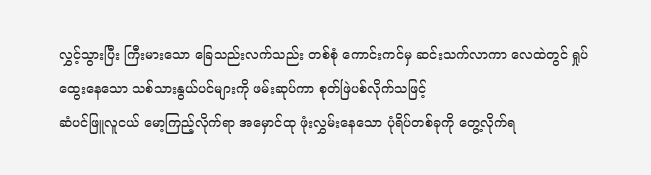လွှင့်သွားပြီး ကြီးမားသော ခြေသည်းလက်သည်း တစ်စုံ ကောင်းကင်မှ ဆင်းသက်လာကာ လေထဲတွင် ရှုပ်ထွေးနေသော သစ်သားနွယ်ပင်များကို ဖမ်းဆုပ်ကာ စုတ်ဖြဲပစ်လိုက်သဖြင့်
ဆံပင်ဖြူလူငယ် မော့ကြည့်လိုက်ရာ အမှောင်ထု ဖုံးလွှမ်းနေသော ပုံရိပ်တစ်ခုကို တွေ့လိုက်ရ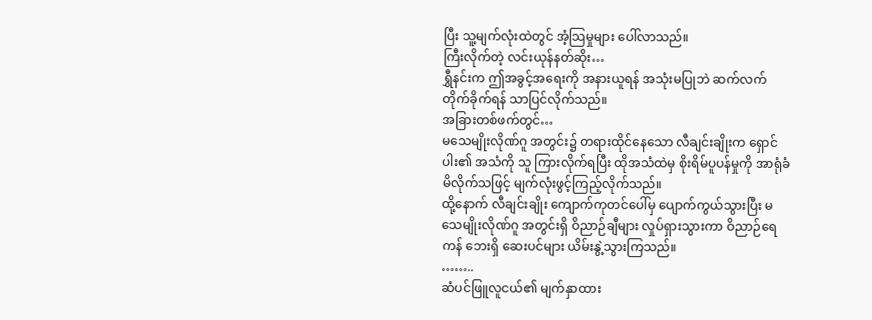ပြီး သူ့မျက်လုံးထဲတွင် အံ့သြမှုများ ပေါ်လာသည်။
ကြီးလိုက်တဲ့ လင်းယုန်နတ်ဆိုး…
ရွှီနင်းက ဤအခွင့်အရေးကို အနားယူရန် အသုံးမပြုဘဲ ဆက်လက် တိုက်ခိုက်ရန် သာပြင်လိုက်သည်။
အခြားတစ်ဖက်တွင်…
မသေမျိုးလိုဏ်ဂူ အတွင်း၌ တရားထိုင်နေသော လီချင်းချိုးက ရှောင်ပါး၏ အသံကို သူ ကြားလိုက်ရပြီး ထိုအသံထဲမှ စိုးရိမ်ပူပန်မှုကို အာရုံခံမိလိုက်သဖြင့် မျက်လုံးဖွင့်ကြည့်လိုက်သည်။
ထို့နောက် လီချင်းချိုး ကျောက်ကုတင်ပေါ်မှ ပျောက်ကွယ်သွားပြီး မသေမျိုးလိုဏ်ဂူ အတွင်းရှိ ဝိညာဉ်ချီများ လှုပ်ရှားသွားကာ ဝိညာဉ်ရေကန် ဘေးရှိ ဆေးပင်များ ယိမ်းနွဲ့သွားကြသည်။
……..
ဆံပင်ဖြူလူငယ်၏ မျက်နှာထား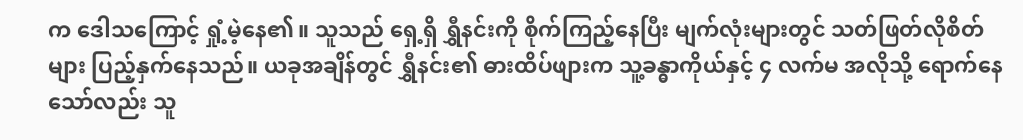က ဒေါသကြောင့် ရှုံ့မဲ့နေ၏။ သူသည် ရှေ့ရှိ ရွှီနင်းကို စိုက်ကြည့်နေပြီး မျက်လုံးများတွင် သတ်ဖြတ်လိုစိတ်များ ပြည့်နှက်နေသည်။ ယခုအချိန်တွင် ရွှီနင်း၏ ဓားထိပ်ဖျားက သူ့ခန္ဓာကိုယ်နှင့် ၄ လက်မ အလိုသို့ ရောက်နေသော်လည်း သူ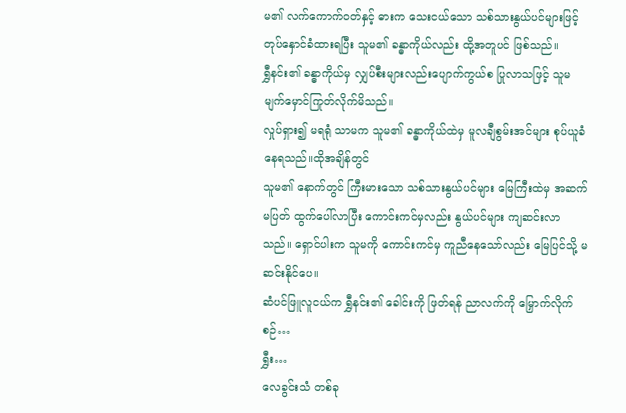မ၏ လက်ကောက်ဝတ်နှင့် ဓားက သေးငယ်သော သစ်သားနွယ်ပင်များဖြင့် တုပ်နှောင်ခံထားရပြီး သူမ၏ ခန္ဓာကိုယ်လည်း ထို့အတူပင် ဖြစ်သည်။
ရွှီနင်း၏ ခန္ဓာကိုယ်မှ လျှပ်စီးများလည်းပျောက်ကွယ်စ ပြုလာသဖြင့် သူမ မျက်မှောင်ကြုတ်လိုက်မိသည်။
လှုပ်ရှား၍ မရရုံ သာမက သူမ၏ ခန္ဓာကိုယ်ထဲမှ မူလချီစွမ်းအင်များ စုပ်ယူခံနေရသည်။ထိုအချိန်တွင်
သူမ၏ နောက်တွင် ကြီးမားသော သစ်သားနွယ်ပင်များ မြေကြီးထဲမှ အဆက်မပြတ် ထွက်ပေါ်လာပြီး ကောင်းကင်မှလည်း နွယ်ပင်များ ကျဆင်းလာသည်။ ရှောင်ပါးက သူမကို ကောင်းကင်မှ ကူညီနေသော်လည်း မြေပြင်သို့ မဆင်းနိုင်ပေ။
ဆံပင်ဖြူလူငယ်က ရွှီနင်း၏ ခေါင်းကို ဖြတ်ရန် ညာလက်ကို မြှောက်လိုက်စဉ်…
ရွှီး…
လေခွင်းသံ တစ်ခု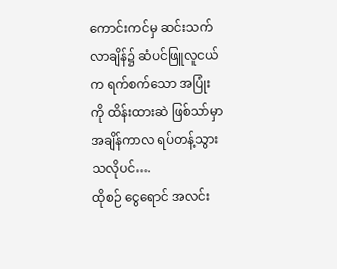ကောင်းကင်မှ ဆင်းသက်လာချိန်၌ ဆံပင်ဖြူလူငယ်က ရက်စက်သော အပြုံးကို ထိန်းထားဆဲ ဖြစ်သာ်မှာ အချိန်ကာလ ရပ်တန့်သွားသလိုပင်….
ထိုစဉ် ငွေရောင် အလင်း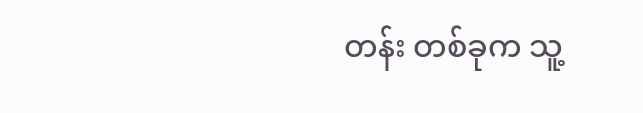တန်း တစ်ခုက သူ့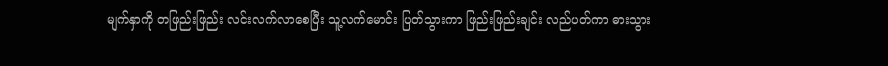မျက်နှာကို တဖြည်းဖြည်း လင်းလက်လာစေပြီး သူ့လက်မောင်း ပြတ်သွားကာ ဖြည်းဖြည်းချင်း လည်ပတ်ကာ ဓားသွား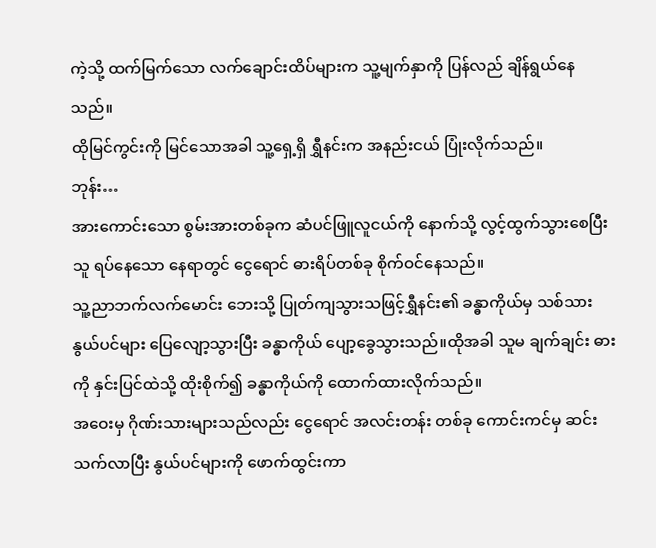ကဲ့သို့ ထက်မြက်သော လက်ချောင်းထိပ်များက သူ့မျက်နှာကို ပြန်လည် ချိန်ရွယ်နေသည်။
ထိုမြင်ကွင်းကို မြင်သောအခါ သူ့ရှေ့ရှိ ရွှီနင်းက အနည်းငယ် ပြုံးလိုက်သည်။
ဘုန်း…
အားကောင်းသော စွမ်းအားတစ်ခုက ဆံပင်ဖြူလူငယ်ကို နောက်သို့ လွင့်ထွက်သွားစေပြီး သူ ရပ်နေသော နေရာတွင် ငွေရောင် ဓားရိပ်တစ်ခု စိုက်ဝင်နေသည်။
သူ့ညာဘက်လက်မောင်း ဘေးသို့ ပြုတ်ကျသွားသဖြင့်ရွှီနင်း၏ ခန္ဓာကိုယ်မှ သစ်သားနွယ်ပင်များ ပြေလျော့သွားပြီး ခန္ဓာကိုယ် ပျော့ခွေသွားသည်။ထိုအခါ သူမ ချက်ချင်း ဓားကို နှင်းပြင်ထဲသို့ ထိုးစိုက်၍ ခန္ဓာကိုယ်ကို ထောက်ထားလိုက်သည်။
အဝေးမှ ဂိုဏ်းသားများသည်လည်း ငွေရောင် အလင်းတန်း တစ်ခု ကောင်းကင်မှ ဆင်းသက်လာပြီး နွယ်ပင်များကို ဖောက်ထွင်းကာ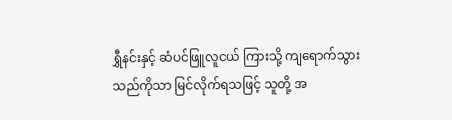ရွှီနင်းနှင့် ဆံပင်ဖြူလူငယ် ကြားသို့ ကျရောက်သွားသည်ကိုသာ မြင်လိုက်ရသဖြင့် သူတို့ အ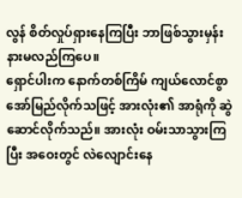လွန် စိတ်လှုပ်ရှားနေကြပြီး ဘာဖြစ်သွားမှန်း နားမလည်ကြပေ။
ရှောင်ပါးက နောက်တစ်ကြိမ် ကျယ်လောင်စွာ အော်မြည်လိုက်သဖြင့် အားလုံး၏ အာရုံကို ဆွဲဆောင်လိုက်သည်။ အားလုံး ဝမ်းသာသွားကြပြီး အဝေးတွင် လဲလျောင်းနေ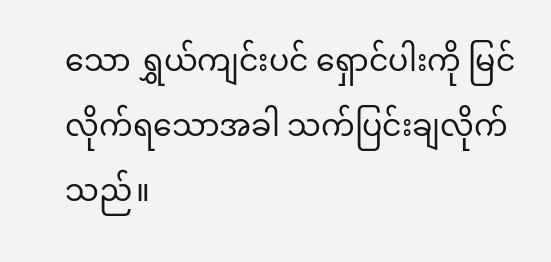သော ရွှယ်ကျင်းပင် ရှောင်ပါးကို မြင်လိုက်ရသောအခါ သက်ပြင်းချလိုက်သည်။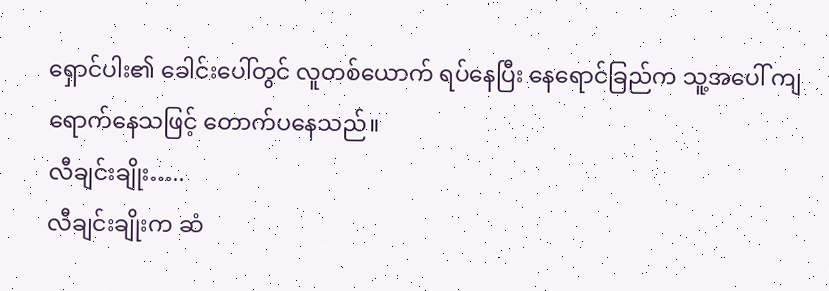ရှောင်ပါး၏ ခေါင်းပေါ်တွင် လူတစ်ယောက် ရပ်နေပြီး နေရောင်ခြည်က သူ့အပေါ် ကျရောက်နေသဖြင့် တောက်ပနေသည်။
လီချင်းချိုး…..
လီချင်းချိုးက ဆံ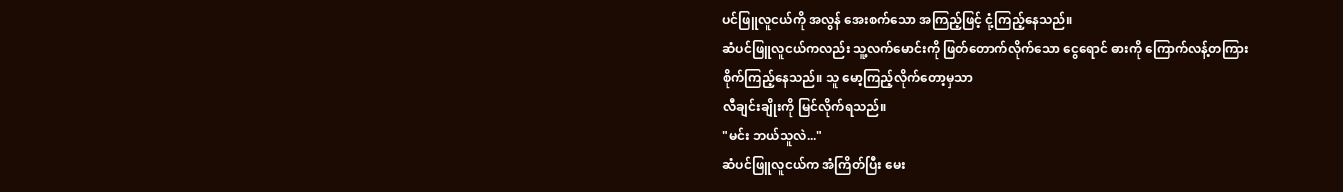ပင်ဖြူလူငယ်ကို အလွန် အေးစက်သော အကြည့်ဖြင့် ငုံ့ကြည့်နေသည်။
ဆံပင်ဖြူလူငယ်ကလည်း သူ့လက်မောင်းကို ဖြတ်တောက်လိုက်သော ငွေရောင် ဓားကို ကြောက်လန့်တကြား စိုက်ကြည့်နေသည်။ သူ မော့ကြည့်လိုက်တော့မှသာ
လီချင်းချိုးကို မြင်လိုက်ရသည်။
"မင်း ဘယ်သူလဲ..."
ဆံပင်ဖြူလူငယ်က အံကြိတ်ပြီး မေး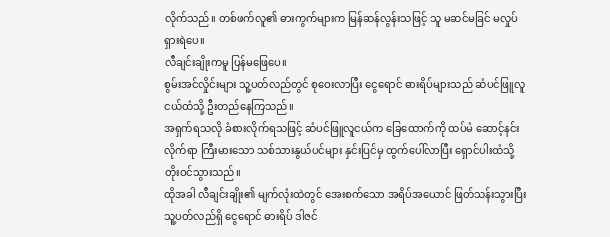လိုက်သည်။ တစ်ဖက်လူ၏ ဓားကွက်များက မြန်ဆန်လွန်းသဖြင့် သူ မဆင်မခြင် မလှုပ်ရှားရဲပေ။
လီချင်းချိုးကမူ ပြန်မဖြေပေ။
စွမ်းအင်လှိုင်းများ သူ့ပတ်လည်တွင် စုဝေးလာပြီး ငွေရောင် ဓားရိပ်များသည် ဆံပင်ဖြူလူငယ်ထံသို့ ဦးတည်နေကြသည်။
အရှက်ရသလို ခံစားလိုက်ရသဖြင့် ဆံပင်ဖြူလူငယ်က ခြေထောက်ကို ထပ်မံ ဆောင့်နင်းလိုက်ရာ ကြီးမားသော သစ်သားနွယ်ပင်များ နှင်းပြင်မှ ထွက်ပေါ်လာပြီး ရှောင်ပါးထံသို့ တိုးဝင်သွားသည်။
ထိုအခါ လီချင်းချိုး၏ မျက်လုံးထဲတွင် အေးစက်သော အရိပ်အယောင် ဖြတ်သန်းသွားပြီး သူ့ပတ်လည်ရှိ ငွေရောင် ဓားရိပ် ဒါဇင်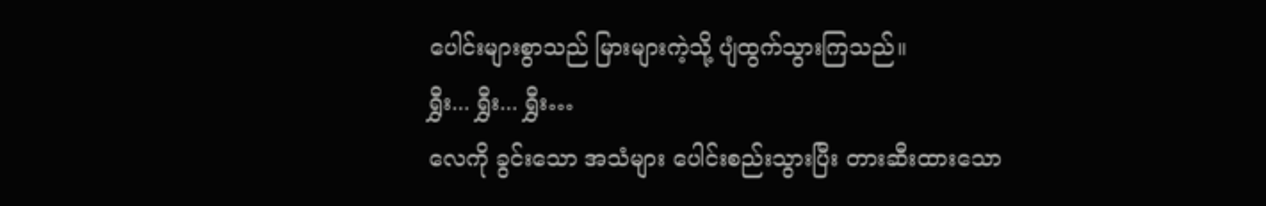ပေါင်းများစွာသည် မြားများကဲ့သို့ ပျံထွက်သွားကြသည်။
ရွှီး... ရွှီး... ရွှီး…
လေကို ခွင်းသော အသံများ ပေါင်းစည်းသွားပြီး တားဆီးထားသော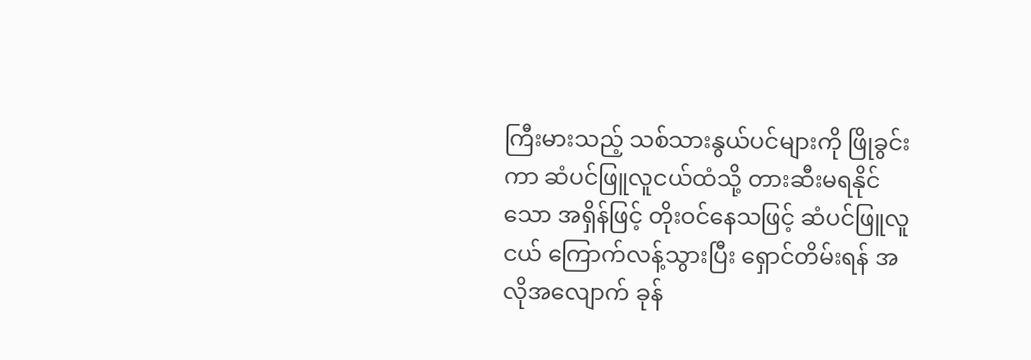ကြီးမားသည့် သစ်သားနွယ်ပင်များကို ဖြိုခွင်းကာ ဆံပင်ဖြူလူငယ်ထံသို့ တားဆီးမရနိုင်သော အရှိန်ဖြင့် တိုးဝင်နေသဖြင့် ဆံပင်ဖြူလူငယ် ကြောက်လန့်သွားပြီး ရှောင်တိမ်းရန် အလိုအလျောက် ခုန်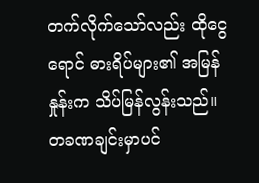တက်လိုက်သော်လည်း ထိုငွေရောင် ဓားရိပ်များ၏ အမြန်နှုန်းက သိပ်မြန်လွန်းသည်။
တခဏချင်းမှာပင်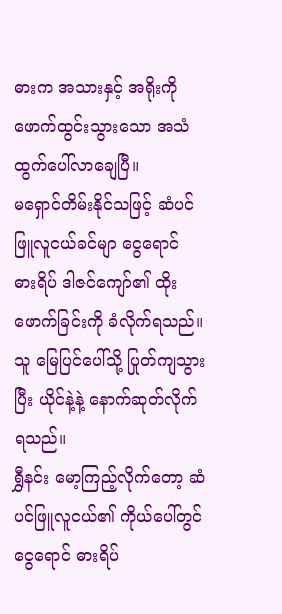ဓားက အသားနှင့် အရိုးကို ဖောက်ထွင်းသွားသော အသံ ထွက်ပေါ်လာချေပြီ။
မရှောင်တိမ်းနိုင်သဖြင့် ဆံပင်ဖြူလူငယ်ခင်မျာ ငွေရောင် ဓားရိပ် ဒါဇင်ကျော်၏ ထိုးဖောက်ခြင်းကို ခံလိုက်ရသည်။ သူ မြေပြင်ပေါ်သို့ ပြုတ်ကျသွားပြီး ယိုင်နဲ့နဲ့ နောက်ဆုတ်လိုက်ရသည်။
ရွှီနင်း မော့ကြည့်လိုက်တော့ ဆံပင်ဖြူလူငယ်၏ ကိုယ်ပေါ်တွင် ငွေရောင် ဓားရိပ်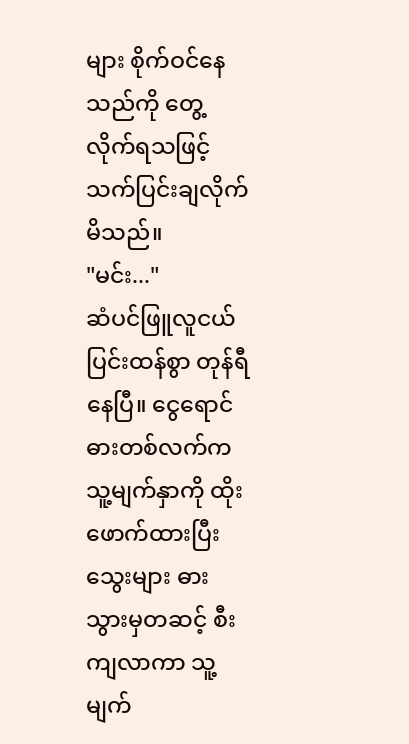များ စိုက်ဝင်နေသည်ကို တွေ့လိုက်ရသဖြင့် သက်ပြင်းချလိုက်မိသည်။
"မင်း..."
ဆံပင်ဖြူလူငယ် ပြင်းထန်စွာ တုန်ရီနေပြီ။ ငွေရောင် ဓားတစ်လက်က သူ့မျက်နှာကို ထိုးဖောက်ထားပြီး သွေးများ ဓားသွားမှတဆင့် စီးကျလာကာ သူ့မျက်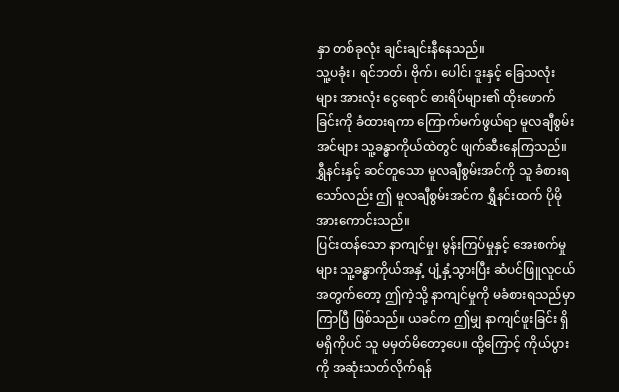နှာ တစ်ခုလုံး ချင်းချင်းနီနေသည်။
သူ့ပခုံး၊ ရင်ဘတ်၊ ဗိုက်၊ ပေါင်၊ ဒူးနှင့် ခြေသလုံးများ အားလုံး ငွေရောင် ဓားရိပ်များ၏ ထိုးဖောက်ခြင်းကို ခံထားရကာ ကြောက်မက်ဖွယ်ရာ မူလချီစွမ်းအင်များ သူ့ခန္ဓာကိုယ်ထဲတွင် ဖျက်ဆီးနေကြသည်။ ရွှီနင်းနှင့် ဆင်တူသော မူလချီစွမ်းအင်ကို သူ ခံစားရသော်လည်း ဤ မူလချီစွမ်းအင်က ရွှီနင်းထက် ပိုမို အားကောင်းသည်။
ပြင်းထန်သော နာကျင်မှု၊ မွန်းကြပ်မှုနှင့် အေးစက်မှုများ သူ့ခန္ဓာကိုယ်အနှံ့ ပျံ့နှံ့သွားပြီး ဆံပင်ဖြူလူငယ်အတွက်တော့ ဤကဲ့သို့ နာကျင်မှုကို မခံစားရသည်မှာ ကြာပြီ ဖြစ်သည်။ ယခင်က ဤမျှ နာကျင်ဖူးခြင်း ရှိမရှိကိုပင် သူ မမှတ်မိတော့ပေ။ ထို့ကြောင့် ကိုယ်ပွားကို အဆုံးသတ်လိုက်ရန်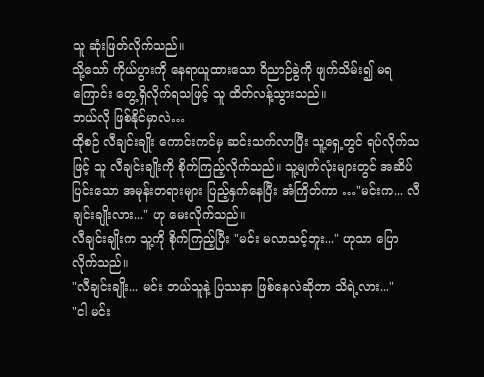သူ ဆုံးဖြတ်လိုက်သည်။
သို့သော် ကိုယ်ပွားကို နေရာယူထားသော ဝိညာဉ်ခွဲကို ဖျက်သိမ်း၍ မရကြောင်း တွေ့ရှိလိုက်ရသဖြင့် သူ ထိတ်လန့်သွားသည်။
ဘယ်လို ဖြစ်နိုင်မှာလဲ…
ထိုစဉ် လီချင်းချိုး ကောင်းကင်မှ ဆင်းသက်လာပြီး သူ့ရှေ့တွင် ရပ်လိုက်သဖြင့် သူ လီချင်းချိုးကို စိုက်ကြည့်လိုက်သည်။ သူ့မျက်လုံးများတွင် အဆိပ်ပြင်းသော အမုန်းတရားများ ပြည့်နှက်နေပြီး အံကြိတ်ကာ …"မင်းက... လီချင်းချိုးလား..." ဟု မေးလိုက်သည်။
လီချင်းချိုးက သူ့ကို စိုက်ကြည့်ပြီး "မင်း မလာသင့်ဘူး..." ဟုသာ ပြောလိုက်သည်။
"လီချင်းချိုး... မင်း ဘယ်သူနဲ့ ပြဿနာ ဖြစ်နေလဲဆိုတာ သိရဲ့လား..."
"ငါ မင်း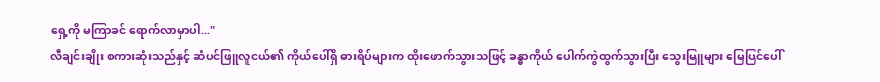ရှေ့ကို မကြာခင် ရောက်လာမှာပါ..."
လီချင်းချိုး စကားဆုံးသည်နှင့် ဆံပင်ဖြူလူငယ်၏ ကိုယ်ပေါ်ရှိ ဓားရိပ်များက ထိုးဖောက်သွားသဖြင့် ခန္ဓာကိုယ် ပေါက်ကွဲထွက်သွားပြီး သွေးမြူများ မြေပြင်ပေါ်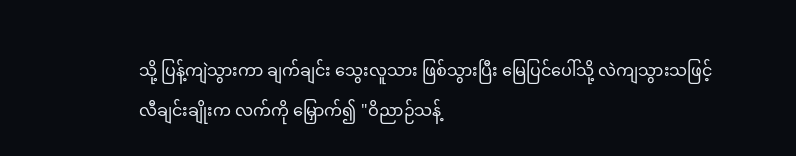သို့ ပြန့်ကျဲသွားကာ ချက်ချင်း သွေးလူသား ဖြစ်သွားပြီး မြေပြင်ပေါ်သို့ လဲကျသွားသဖြင့်
လီချင်းချိုးက လက်ကို မြှောက်၍ "ဝိညာဉ်သန့်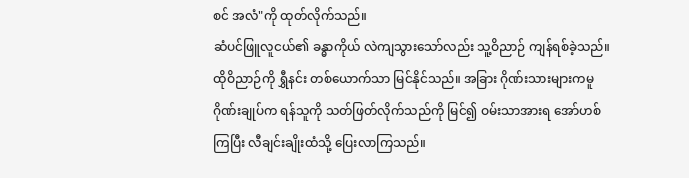စင် အလံ"ကို ထုတ်လိုက်သည်။
ဆံပင်ဖြူလူငယ်၏ ခန္ဓာကိုယ် လဲကျသွားသော်လည်း သူ့ဝိညာဉ် ကျန်ရစ်ခဲ့သည်။ ထိုဝိညာဉ်ကို ရွှီနင်း တစ်ယောက်သာ မြင်နိုင်သည်။ အခြား ဂိုဏ်းသားများကမူ ဂိုဏ်းချုပ်က ရန်သူကို သတ်ဖြတ်လိုက်သည်ကို မြင်၍ ဝမ်းသာအားရ အော်ဟစ်ကြပြီး လီချင်းချိုးထံသို့ ပြေးလာကြသည်။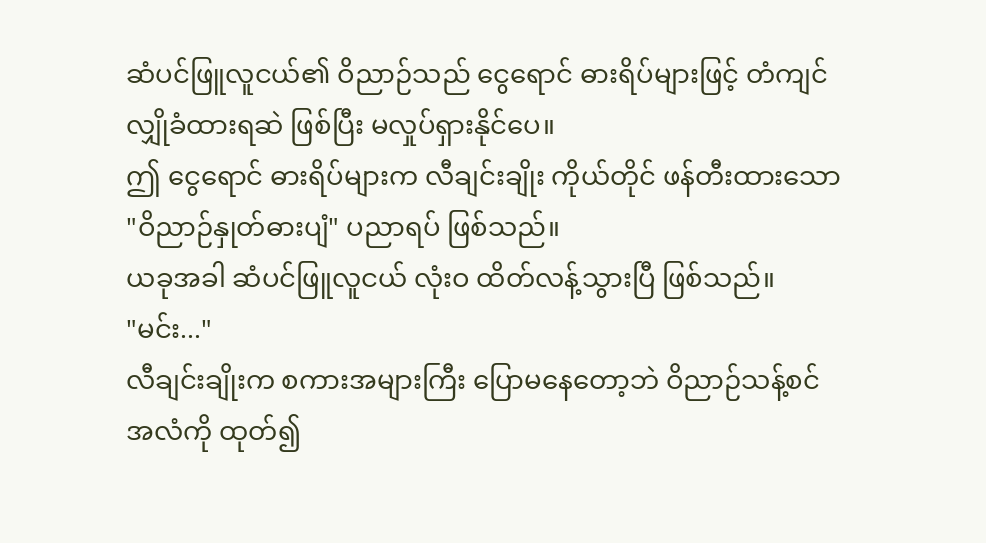ဆံပင်ဖြူလူငယ်၏ ဝိညာဉ်သည် ငွေရောင် ဓားရိပ်များဖြင့် တံကျင်လျှိုခံထားရဆဲ ဖြစ်ပြီး မလှုပ်ရှားနိုင်ပေ။
ဤ ငွေရောင် ဓားရိပ်များက လီချင်းချိုး ကိုယ်တိုင် ဖန်တီးထားသော "ဝိညာဉ်နှုတ်ဓားပျံ" ပညာရပ် ဖြစ်သည်။
ယခုအခါ ဆံပင်ဖြူလူငယ် လုံးဝ ထိတ်လန့်သွားပြီ ဖြစ်သည်။
"မင်း..."
လီချင်းချိုးက စကားအများကြီး ပြောမနေတော့ဘဲ ဝိညာဉ်သန့်စင် အလံကို ထုတ်၍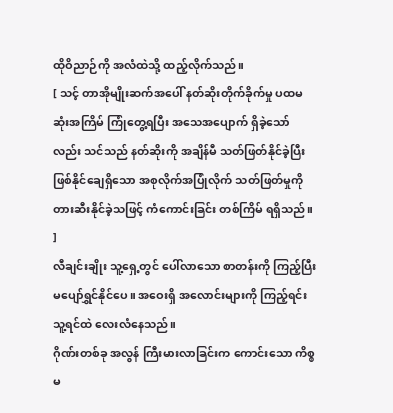ထိုဝိညာဉ်ကို အလံထဲသို့ ထည့်လိုက်သည်။
[ သင့် တာအိုမျိုးဆက်အပေါ် နတ်ဆိုးတိုက်ခိုက်မှု ပထမဆုံးအကြိမ် ကြုံတွေ့ရပြီး အသေအပျောက် ရှိခဲ့သော်လည်း သင်သည် နတ်ဆိုးကို အချိန်မီ သတ်ဖြတ်နိုင်ခဲ့ပြီး ဖြစ်နိုင်ချေရှိသော အစုလိုက်အပြုံလိုက် သတ်ဖြတ်မှုကို တားဆီးနိုင်ခဲ့သဖြင့် ကံကောင်းခြင်း တစ်ကြိမ် ရရှိသည်။ ]
လီချင်းချိုး သူ့ရှေ့တွင် ပေါ်လာသော စာတန်းကို ကြည့်ပြီး မပျော်ရွှင်နိုင်ပေ။ အဝေးရှိ အလောင်းများကို ကြည့်ရင်း သူ့ရင်ထဲ လေးလံနေသည်။
ဂိုဏ်းတစ်ခု အလွန် ကြီးမားလာခြင်းက ကောင်းသော ကိစ္စ မ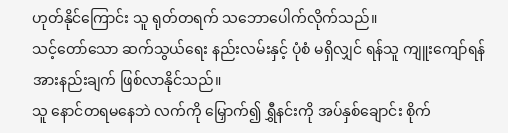ဟုတ်နိုင်ကြောင်း သူ ရုတ်တရက် သဘောပေါက်လိုက်သည်။
သင့်တော်သော ဆက်သွယ်ရေး နည်းလမ်းနှင့် ပုံစံ မရှိလျှင် ရန်သူ ကျူးကျော်ရန် အားနည်းချက် ဖြစ်လာနိုင်သည်။
သူ နောင်တရမနေဘဲ လက်ကို မြှောက်၍ ရွှီနင်းကို အပ်နှစ်ချောင်း စိုက်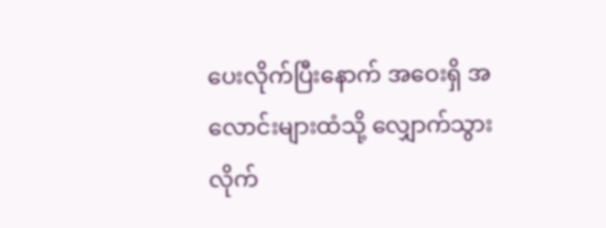ပေးလိုက်ပြီးနောက် အဝေးရှိ အလောင်းများထံသို့ လျှောက်သွားလိုက်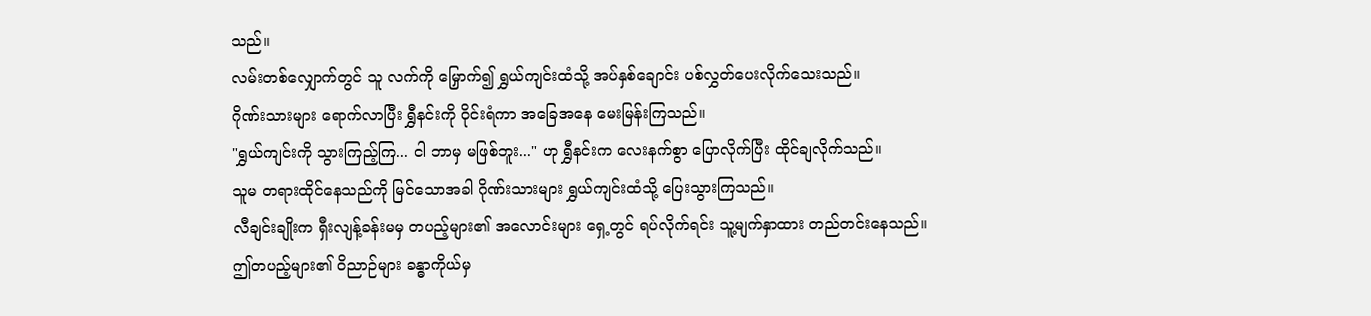သည်။
လမ်းတစ်လျှောက်တွင် သူ လက်ကို မြှောက်၍ ရွှယ်ကျင်းထံသို့ အပ်နှစ်ချောင်း ပစ်လွှတ်ပေးလိုက်သေးသည်။
ဂိုဏ်းသားများ ရောက်လာပြီး ရွှီနင်းကို ဝိုင်းရံကာ အခြေအနေ မေးမြန်းကြသည်။
"ရွှယ်ကျင်းကို သွားကြည့်ကြ... ငါ ဘာမှ မဖြစ်ဘူး..." ဟု ရွှီနင်းက လေးနက်စွာ ပြောလိုက်ပြီး ထိုင်ချလိုက်သည်။
သူမ တရားထိုင်နေသည်ကို မြင်သောအခါ ဂိုဏ်းသားများ ရွှယ်ကျင်းထံသို့ ပြေးသွားကြသည်။
လီချင်းချိုးက ရှီးလျန့်ခန်းမမှ တပည့်များ၏ အလောင်းများ ရှေ့တွင် ရပ်လိုက်ရင်း သူ့မျက်နှာထား တည်တင်းနေသည်။
ဤတပည့်များ၏ ဝိညာဉ်များ ခန္ဓာကိုယ်မှ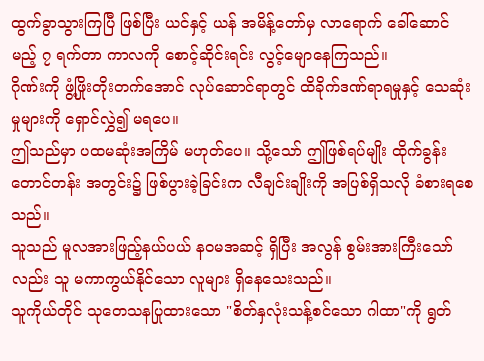ထွက်ခွာသွားကြပြီ ဖြစ်ပြီး ယင်နှင့် ယန် အမိန့်တော်မှ လာရောက် ခေါ်ဆောင်မည့် ၇ ရက်တာ ကာလကို စောင့်ဆိုင်းရင်း လွင့်မျောနေကြသည်။
ဂိုဏ်းကို ဖွံ့ဖြိုးတိုးတက်အောင် လုပ်ဆောင်ရာတွင် ထိခိုက်ဒဏ်ရာရမှုနှင့် သေဆုံးမှုများကို ရှောင်လွှဲ၍ မရပေ။
ဤသည်မှာ ပထမဆုံးအကြိမ် မဟုတ်ပေ။ သို့သော် ဤဖြစ်ရပ်မျိုး ထိုက်ခွန်း တောင်တန်း အတွင်း၌ ဖြစ်ပွားခဲ့ခြင်းက လီချင်းချိုးကို အပြစ်ရှိသလို ခံစားရစေသည်။
သူသည် မူလအားဖြည့်နယ်ပယ် နဝမအဆင့် ရှိပြီး အလွန် စွမ်းအားကြီးသော်လည်း သူ မကာကွယ်နိုင်သော လူများ ရှိနေသေးသည်။
သူကိုယ်တိုင် သုတေသနပြုထားသော "စိတ်နှလုံးသန့်စင်သော ဂါထာ"ကို ရွတ်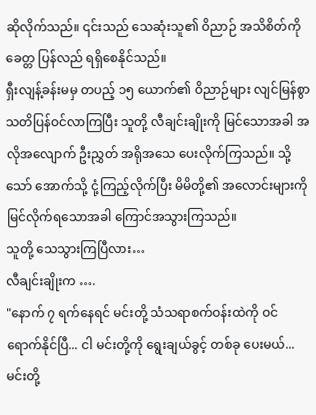ဆိုလိုက်သည်။ ၎င်းသည် သေဆုံးသူ၏ ဝိညာဉ် အသိစိတ်ကို ခေတ္တ ပြန်လည် ရရှိစေနိုင်သည်။
ရှီးလျန့်ခန်းမမှ တပည့် ၁၅ ယောက်၏ ဝိညာဉ်များ လျင်မြန်စွာ သတိပြန်ဝင်လာကြပြီး သူတို့ လီချင်းချိုးကို မြင်သောအခါ အလိုအလျောက် ဦးညွှတ် အရိုအသေ ပေးလိုက်ကြသည်။ သို့သော် အောက်သို့ ငုံ့ကြည့်လိုက်ပြီး မိမိတို့၏ အလောင်းများကို မြင်လိုက်ရသောအခါ ကြောင်အသွားကြသည်။
သူတို့ သေသွားကြပြီလား…
လီချင်းချိုးက ….
"နောက် ၇ ရက်နေရင် မင်းတို့ သံသရာစက်ဝန်းထဲကို ဝင်ရောက်နိုင်ပြီ... ငါ မင်းတို့ကို ရွေးချယ်ခွင့် တစ်ခု ပေးမယ်... မင်းတို့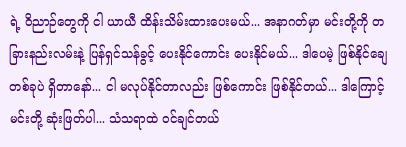ရဲ့ ဝိညာဉ်တွေကို ငါ ယာယီ ထိန်းသိမ်းထားပေးမယ်... အနာဂတ်မှာ မင်းတို့ကို တခြားနည်းလမ်းနဲ့ ပြန်ရှင်သန်ခွင့် ပေးနိုင်ကောင်း ပေးနိုင်မယ်... ဒါပေမဲ့ ဖြစ်နိုင်ချေ တစ်ခုပဲ ရှိတာနော်... ငါ မလုပ်နိုင်တာလည်း ဖြစ်ကောင်း ဖြစ်နိုင်တယ်... ဒါကြောင့် မင်းတို့ ဆုံးဖြတ်ပါ... သံသရာထဲ ဝင်ချင်တယ်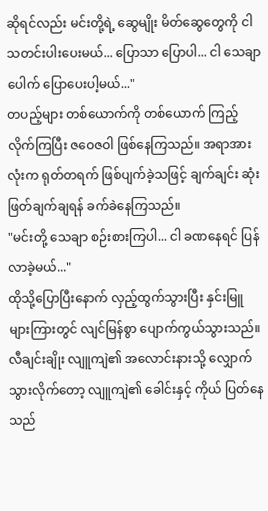ဆိုရင်လည်း မင်းတို့ရဲ့ ဆွေမျိုး မိတ်ဆွေတွေကို ငါ သတင်းပါးပေးမယ်... ပြောသာ ပြောပါ... ငါ သေချာပေါက် ပြောပေးပါ့မယ်..."
တပည့်များ တစ်ယောက်ကို တစ်ယောက် ကြည့်လိုက်ကြပြီး ဇဝေဇဝါ ဖြစ်နေကြသည်။ အရာအားလုံးက ရုတ်တရက် ဖြစ်ပျက်ခဲ့သဖြင့် ချက်ချင်း ဆုံးဖြတ်ချက်ချရန် ခက်ခဲနေကြသည်။
"မင်းတို့ သေချာ စဉ်းစားကြပါ... ငါ ခဏနေရင် ပြန်လာခဲ့မယ်..."
ထိုသို့ပြောပြီးနောက် လှည့်ထွက်သွားပြီး နှင်းမြူများကြားတွင် လျင်မြန်စွာ ပျောက်ကွယ်သွားသည်။
လီချင်းချိုး လျူကျဲ၏ အလောင်းနားသို့ လျှောက်သွားလိုက်တော့ လျူကျဲ၏ ခေါင်းနှင့် ကိုယ် ပြတ်နေသည်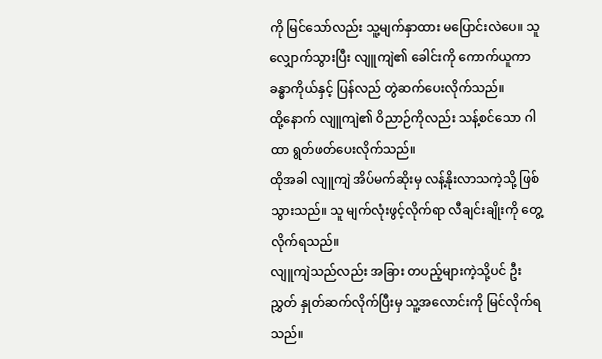ကို မြင်သော်လည်း သူ့မျက်နှာထား မပြောင်းလဲပေ။ သူ လျှောက်သွားပြီး လျူကျဲ၏ ခေါင်းကို ကောက်ယူကာ ခန္ဓာကိုယ်နှင့် ပြန်လည် တွဲဆက်ပေးလိုက်သည်။
ထို့နောက် လျူကျဲ၏ ဝိညာဉ်ကိုလည်း သန့်စင်သော ဂါထာ ရွတ်ဖတ်ပေးလိုက်သည်။
ထိုအခါ လျူကျဲ အိပ်မက်ဆိုးမှ လန့်နိုးလာသကဲ့သို့ ဖြစ်သွားသည်။ သူ မျက်လုံးဖွင့်လိုက်ရာ လီချင်းချိုးကို တွေ့လိုက်ရသည်။
လျူကျဲသည်လည်း အခြား တပည့်များကဲ့သို့ပင် ဦးညွှတ် နှုတ်ဆက်လိုက်ပြီးမှ သူ့အလောင်းကို မြင်လိုက်ရသည်။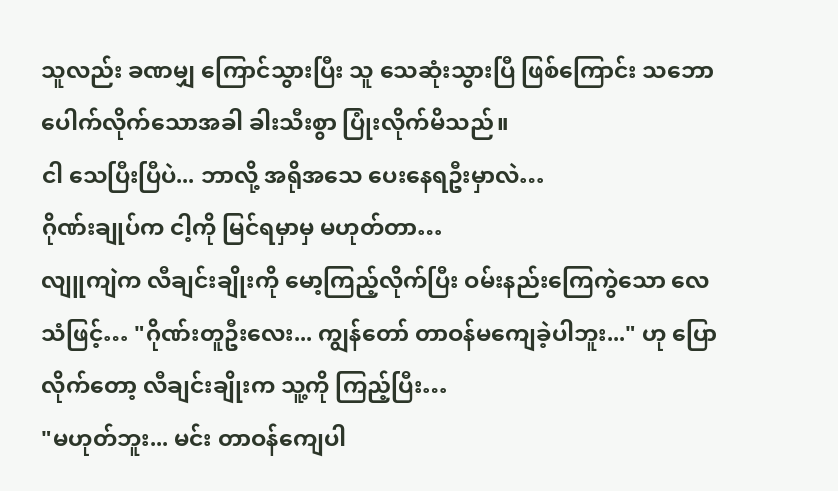သူလည်း ခဏမျှ ကြောင်သွားပြီး သူ သေဆုံးသွားပြီ ဖြစ်ကြောင်း သဘောပေါက်လိုက်သောအခါ ခါးသီးစွာ ပြုံးလိုက်မိသည်။
ငါ သေပြီးပြီပဲ... ဘာလို့ အရိုအသေ ပေးနေရဦးမှာလဲ…
ဂိုဏ်းချုပ်က ငါ့ကို မြင်ရမှာမှ မဟုတ်တာ…
လျူကျဲက လီချင်းချိုးကို မော့ကြည့်လိုက်ပြီး ဝမ်းနည်းကြေကွဲသော လေသံဖြင့်… "ဂိုဏ်းတူဦးလေး... ကျွန်တော် တာဝန်မကျေခဲ့ပါဘူး..." ဟု ပြောလိုက်တော့ လီချင်းချိုးက သူ့ကို ကြည့်ပြီး…
"မဟုတ်ဘူး... မင်း တာဝန်ကျေပါ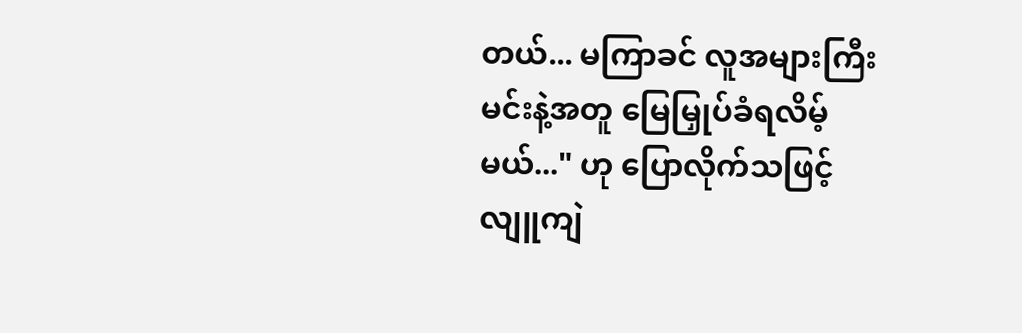တယ်... မကြာခင် လူအများကြီး မင်းနဲ့အတူ မြေမြှုပ်ခံရလိမ့်မယ်..." ဟု ပြောလိုက်သဖြင့် လျူကျဲ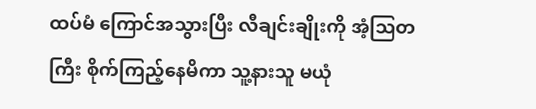ထပ်မံ ကြောင်အသွားပြီး လီချင်းချိုးကို အံ့သြတကြီး စိုက်ကြည့်နေမိကာ သူ့နားသူ မယုံ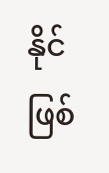နိုင် ဖြစ်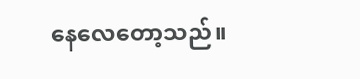နေလေတော့သည်။